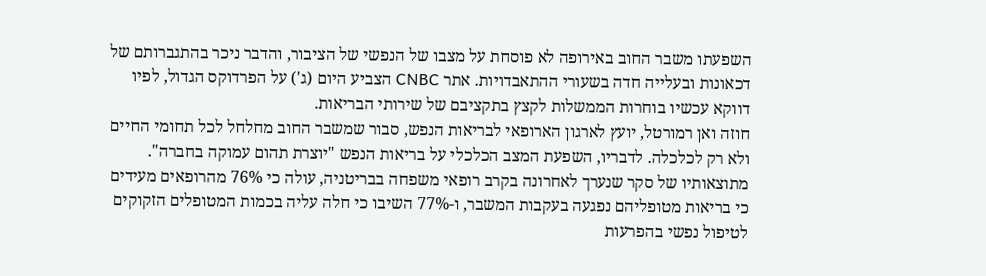השפעתו משבר החוב באירופה לא פוסחת על מצבו של הנפשי של הציבור, והדבר ניכר בהתגברותם של דכאונות ובעלייה חדה בשעורי ההתאבדויות. אתר CNBC הצביע היום (ג') על הפרדוקס הגדול, לפיו דווקא עכשיו בוחרות הממשלות לקצץ בתקציבם של שירותי הבריאות.
חוזה ואן רמורטל, יועץ לארגון הארופאי לבריאות הנפש, סבור שמשבר החוב מחלחל לכל תחומי החיים ולא רק לכלכלה. לדבריו, השפעת המצב הכלכלי על בריאות הנפש "יוצרת תהום עמוקה בחברה".
מתוצאותיו של סקר שנערך לאחרונה בקרב רופאי משפחה בבריטניה, עולה כי 76% מהרופאים מעידים כי בריאות מטופליהם נפגעה בעקבות המשבר, ו-77% השיבו כי חלה עליה בכמות המטופלים הזקוקים לטיפול נפשי בהפרעות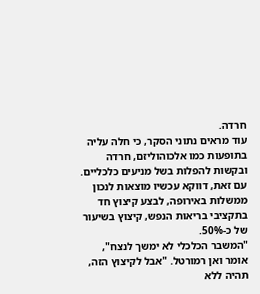חרדה.
עוד מראים נתוני הסקר, כי חלה עליה בתופעות כמו אלכוהוליזם, חרדה ובקשות להפלות בשל מניעים כלכליים.
עם זאת, דווקא עכשיו מוצאות לנכון ממשלות באירופה, לבצע קיצוץ חד בתקציבי בריאות הנפש, קיצוץ בשיעור של כ-50%.
"המשבר הכלכלי לא ימשך לנצח", אומר ואן רמורטל. "אבל לקיצוץ הזה, תהיה ללא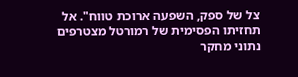צל של ספק, השפעה ארוכת טווח". אל תחזיתו הפסימית של רמורטל מצטרפים נתוני מחקר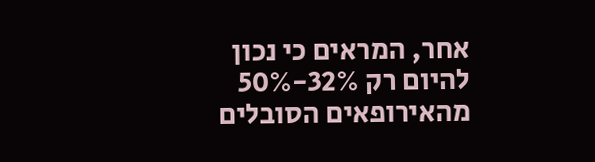אחר, המראים כי נכון להיום רק 32%-50% מהאירופאים הסובלים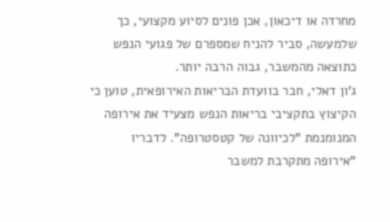מחרדה או דיכאון, אכן פונים לסיוע מקצועי, כך שלמעשה, סביר להניח שמספרם של פגועי הנפש כתוצאה מהמשבר, גבוה הרבה יותר.
ג'ון דאלי, חבר בוועדת הבריאות האירופאית, טוען כי הקיצוץ בתקציבי בריאות הנפש מצעיד את אירופה המנומנמת "לכיוונה של קטסטרופה". לדבריו "אירופה מתקרבת למשבר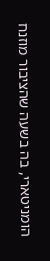הומניטארי, בה בשעה שהציבור מוזנח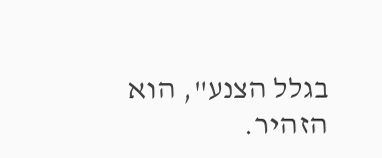בגלל הצנע", הוא הזהיר.